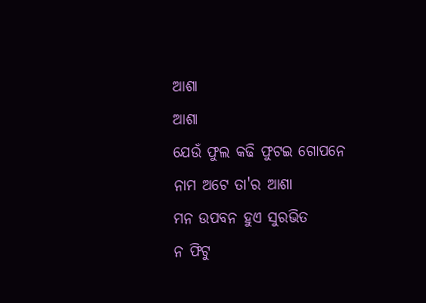ଆଶା
ଆଶା
ଯେଉଁ ଫୁଲ କଢି ଫୁଟଇ ଗୋପନେ
ନାମ ଅଟେ ତା'ର ଆଶା
ମନ ଉପବନ ହୁଏ ସୁରଭିତ
ନ ଫିଟୁ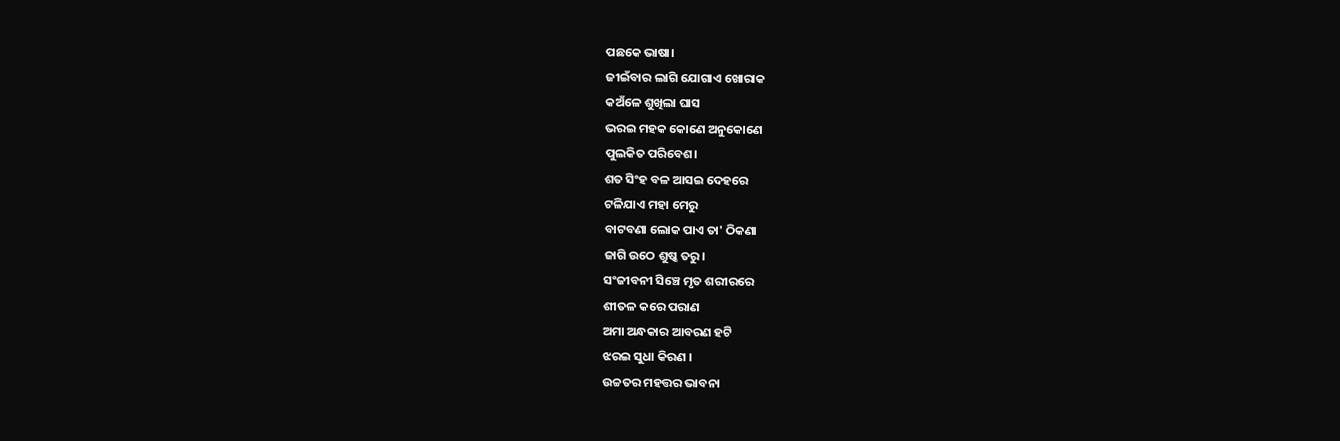ପଛକେ ଭାଷା।
ଜୀଇଁବାର ଲାଗି ଯୋଗାଏ ଖୋରାକ
କଅଁଳେ ଶୁଖିଲା ଘାସ
ଭରଇ ମହକ କୋଣେ ଅନୁକୋଣେ
ପୁଲକିତ ପରିବେଶ।
ଶତ ସିଂହ ବଳ ଆସଇ ଦେହରେ
ଟଳିଯାଏ ମହା ମେରୁ
ବାଟବଣା ଲୋକ ପାଏ ତା' ଠିକଣା
ଜାଗି ଉଠେ ଶୁଷ୍କ ତରୁ।
ସଂଜୀବନୀ ସିଞ୍ଚେ ମୃତ ଶରୀରରେ
ଶୀତଳ କରେ ପରାଣ
ଅମା ଅନ୍ଧକାର ଆବରଣ ହଟି
ଝରଇ ସୁଧା କିରଣ ।
ଉଚ୍ଚତର ମହତ୍ତର ଭାବନା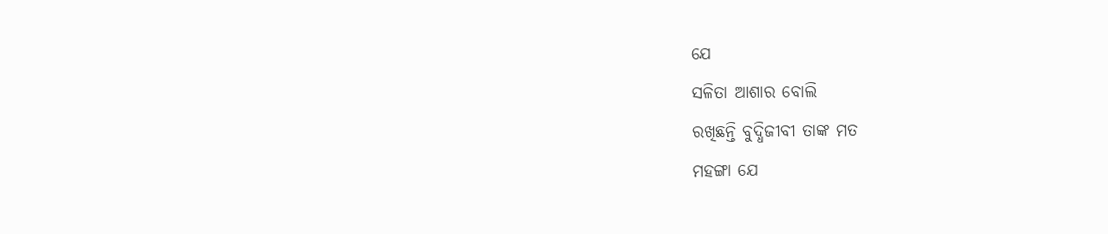ଯେ
ସଳିତା ଆଶାର ବୋଲି
ରଖିଛନ୍ତି ବୁଦ୍ଧିଜୀବୀ ତାଙ୍କ ମତ
ମହଙ୍ଗା ଯେ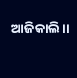ଆଜିକାଲି।।